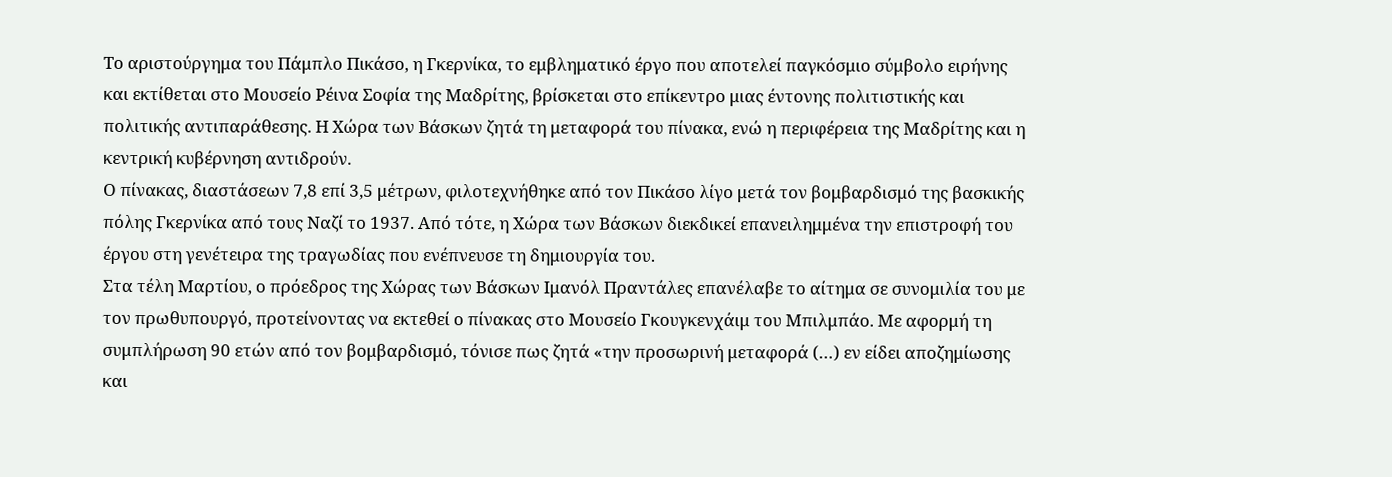Το αριστούργημα του Πάμπλο Πικάσο, η Γκερνίκα, το εμβληματικό έργο που αποτελεί παγκόσμιο σύμβολο ειρήνης και εκτίθεται στο Μουσείο Ρέινα Σοφία της Μαδρίτης, βρίσκεται στο επίκεντρο μιας έντονης πολιτιστικής και πολιτικής αντιπαράθεσης. Η Χώρα των Βάσκων ζητά τη μεταφορά του πίνακα, ενώ η περιφέρεια της Μαδρίτης και η κεντρική κυβέρνηση αντιδρούν.
Ο πίνακας, διαστάσεων 7,8 επί 3,5 μέτρων, φιλοτεχνήθηκε από τον Πικάσο λίγο μετά τον βομβαρδισμό της βασκικής πόλης Γκερνίκα από τους Ναζί το 1937. Από τότε, η Χώρα των Βάσκων διεκδικεί επανειλημμένα την επιστροφή του έργου στη γενέτειρα της τραγωδίας που ενέπνευσε τη δημιουργία του.
Στα τέλη Μαρτίου, ο πρόεδρος της Χώρας των Βάσκων Ιμανόλ Πραντάλες επανέλαβε το αίτημα σε συνομιλία του με τον πρωθυπουργό, προτείνοντας να εκτεθεί ο πίνακας στο Μουσείο Γκουγκενχάιμ του Μπιλμπάο. Με αφορμή τη συμπλήρωση 90 ετών από τον βομβαρδισμό, τόνισε πως ζητά «την προσωρινή μεταφορά (…) εν είδει αποζημίωσης και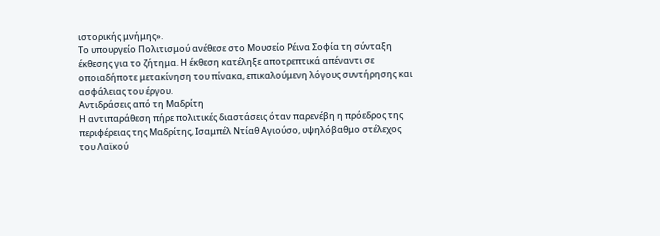ιστορικής μνήμης».
Το υπουργείο Πολιτισμού ανέθεσε στο Μουσείο Ρέινα Σοφία τη σύνταξη έκθεσης για το ζήτημα. Η έκθεση κατέληξε αποτρεπτικά απέναντι σε οποιαδήποτε μετακίνηση του πίνακα, επικαλούμενη λόγους συντήρησης και ασφάλειας του έργου.
Αντιδράσεις από τη Μαδρίτη
Η αντιπαράθεση πήρε πολιτικές διαστάσεις όταν παρενέβη η πρόεδρος της περιφέρειας της Μαδρίτης, Ισαμπέλ Ντίαθ Αγιούσο, υψηλόβαθμο στέλεχος του Λαϊκού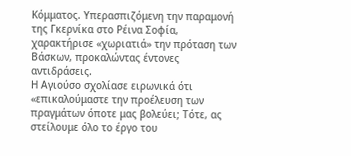Κόμματος. Υπερασπιζόμενη την παραμονή της Γκερνίκα στο Ρέινα Σοφία, χαρακτήρισε «χωριατιά» την πρόταση των Βάσκων, προκαλώντας έντονες αντιδράσεις.
Η Αγιούσο σχολίασε ειρωνικά ότι «επικαλούμαστε την προέλευση των πραγμάτων όποτε μας βολεύει; Τότε, ας στείλουμε όλο το έργο του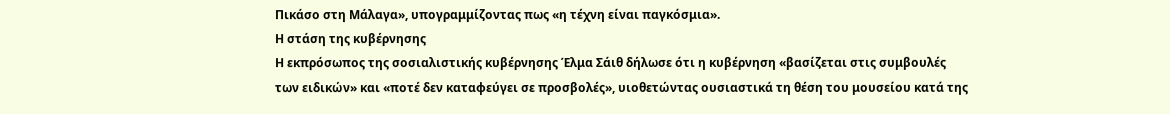Πικάσο στη Μάλαγα», υπογραμμίζοντας πως «η τέχνη είναι παγκόσμια».
Η στάση της κυβέρνησης
Η εκπρόσωπος της σοσιαλιστικής κυβέρνησης Έλμα Σάιθ δήλωσε ότι η κυβέρνηση «βασίζεται στις συμβουλές των ειδικών» και «ποτέ δεν καταφεύγει σε προσβολές», υιοθετώντας ουσιαστικά τη θέση του μουσείου κατά της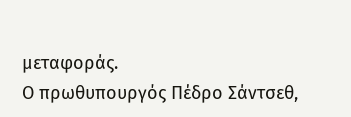μεταφοράς.
Ο πρωθυπουργός Πέδρο Σάντσεθ,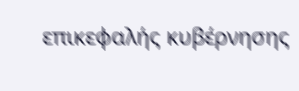επικεφαλής κυβέρνησης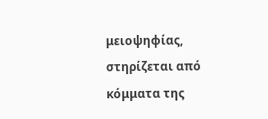μειοψηφίας, στηρίζεται από κόμματα της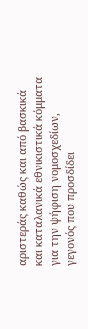αριστεράς καθώς και από βασκικά και καταλανικά εθνικιστικά κόμματα για την ψήφιση νομοσχεδίων, γεγονός που προσδίδει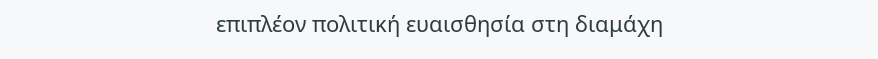επιπλέον πολιτική ευαισθησία στη διαμάχη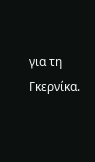για τη Γκερνίκα.